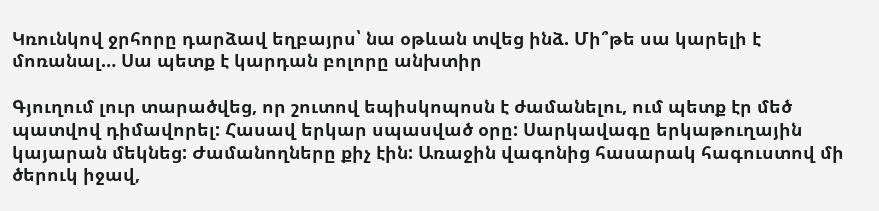Կռունկով ջրհորը դարձավ եղբայրս՝ նա օթևան տվեց ինձ. Մի՞թե սա կարելի է մոռանալ… Սա պետք է կարդան բոլորը անխտիր

Գյուղում լուր տարածվեց, որ շուտով եպիսկոպոսն է ժամանելու, ում պետք էր մեծ պատվով դիմավորել: Հասավ երկար սպասված օրը: Սարկավագը երկաթուղային կայարան մեկնեց: Ժամանողները քիչ էին: Առաջին վագոնից հասարակ հագուստով մի ծերուկ իջավ,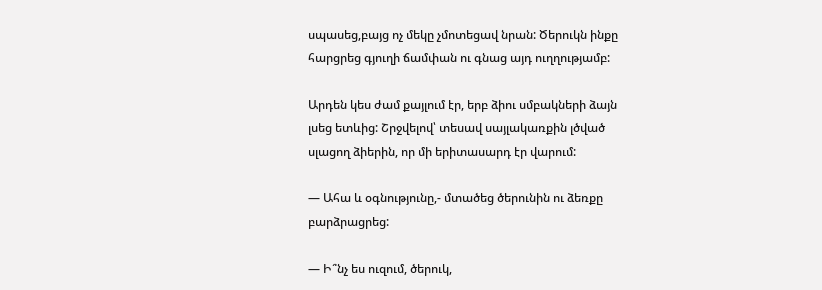սպասեց,բայց ոչ մեկը չմոտեցավ նրան: Ծերուկն ինքը հարցրեց գյուղի ճամփան ու գնաց այդ ուղղությամբ:

Արդեն կես ժամ քայլում էր, երբ ձիու սմբակների ձայն լսեց ետևից: Շրջվելով՝ տեսավ սայլակառքին լծված սլացող ձիերին, որ մի երիտասարդ էր վարում:

— Ահա և օգնությունը,- մտածեց ծերունին ու ձեռքը բարձրացրեց:

— Ի՞նչ ես ուզում, ծերուկ,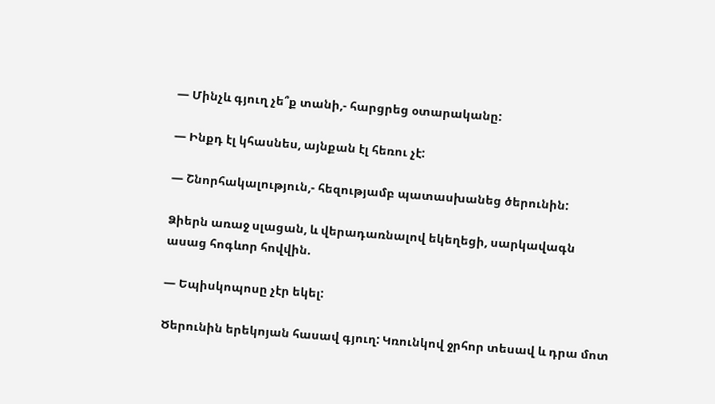— Մինչև գյուղ չե՞ք տանի,- հարցրեց օտարականը:

— Ինքդ էլ կհասնես, այնքան էլ հեռու չէ:

— Շնորհակալություն,- հեզությամբ պատասխանեց ծերունին:

Ձիերն առաջ սլացան, և վերադառնալով եկեղեցի, սարկավագն ասաց հոգևոր հովվին.

— Եպիսկոպոսը չէր եկել:

Ծերունին երեկոյան հասավ գյուղ: Կռունկով ջրհոր տեսավ և դրա մոտ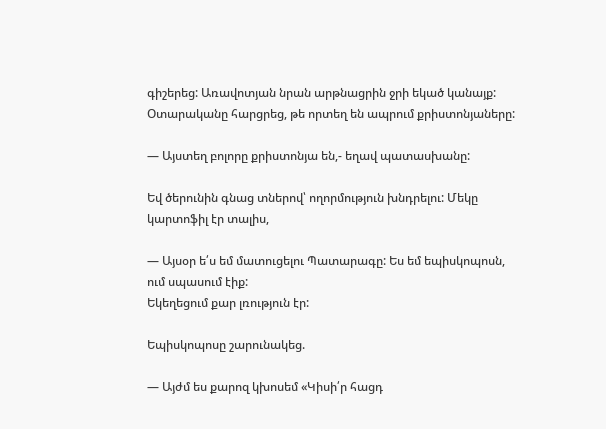գիշերեց: Առավոտյան նրան արթնացրին ջրի եկած կանայք: Օտարականը հարցրեց, թե որտեղ են ապրում քրիստոնյաները:

— Այստեղ բոլորը քրիստոնյա են,- եղավ պատասխանը:

Եվ ծերունին գնաց տներով՝ ողորմություն խնդրելու: Մեկը կարտոֆիլ էր տալիս,

— Այսօր ե՛ս եմ մատուցելու Պատարագը: Ես եմ եպիսկոպոսն, ում սպասում էիք:
Եկեղեցում քար լռություն էր:

Եպիսկոպոսը շարունակեց.

— Այժմ ես քարոզ կխոսեմ «Կիսի՛ր հացդ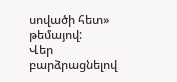սովածի հետ» թեմայով:
Վեր բարձրացնելով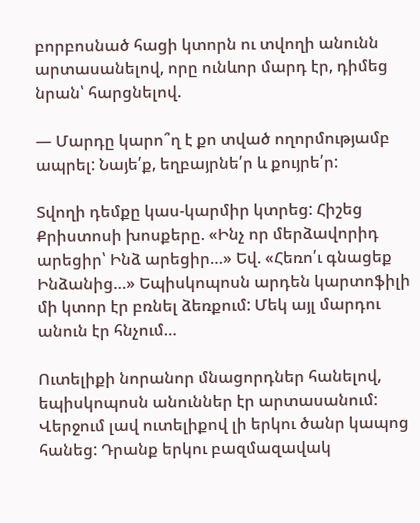բորբոսնած հացի կտորն ու տվողի անունն արտասանելով, որը ունևոր մարդ էր, դիմեց նրան՝ հարցնելով.

— Մարդը կարո՞ղ է քո տված ողորմությամբ ապրել: Նայե՛ք, եղբայրնե՛ր և քույրե՛ր:

Տվողի դեմքը կաս-կարմիր կտրեց: Հիշեց Քրիստոսի խոսքերը. «Ինչ որ մերձավորիդ արեցիր՝ Ինձ արեցիր…» Եվ. «Հեռո՛ւ գնացեք Ինձանից…» Եպիսկոպոսն արդեն կարտոֆիլի մի կտոր էր բռնել ձեռքում: Մեկ այլ մարդու անուն էր հնչում…

Ուտելիքի նորանոր մնացորդներ հանելով, եպիսկոպոսն անուններ էր արտասանում: Վերջում լավ ուտելիքով լի երկու ծանր կապոց հանեց: Դրանք երկու բազմազավակ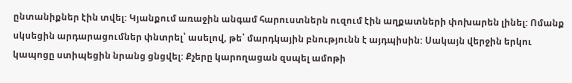ընտանիքներ էին տվել: Կյանքում առաջին անգամ հարուստներն ուզում էին աղքատների փոխարեն լինել: Ոմանք սկսեցին արդարացումներ փնտրել՝ ասելով, թե՝ մարդկային բնությունն է այդպիսին: Սակայն վերջին երկու կապոցը ստիպեցին նրանց ցնցվել: Քչերը կարողացան զսպել ամոթի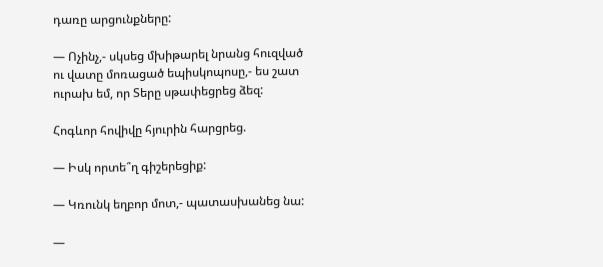դառը արցունքները:

— Ոչինչ,- սկսեց մխիթարել նրանց հուզված ու վատը մոռացած եպիսկոպոսը,- ես շատ ուրախ եմ, որ Տերը սթափեցրեց ձեզ:

Հոգևոր հովիվը հյուրին հարցրեց.

— Իսկ որտե՞ղ գիշերեցիք:

— Կռունկ եղբոր մոտ,- պատասխանեց նա:

—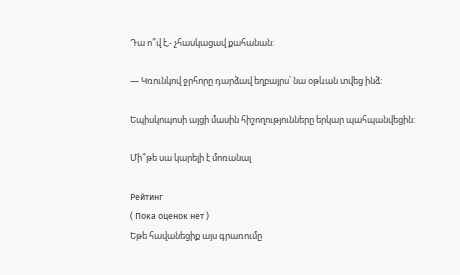Դա ո՞վ է,- չհասկացավ քահանան:

— Կռունկով ջրհորը դարձավ եղբայրս՝ նա օթևան տվեց ինձ:

Եպիսկոպոսի այցի մասին հիշողությունները երկար պահպանվեցին:

Մի՞թե սա կարելի է մոռանալ

Рейтинг
( Пока оценок нет )
Եթե հավանեցիք այս գրառումը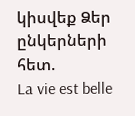կիսվեք Ձեր ընկերների հետ.
La vie est belle